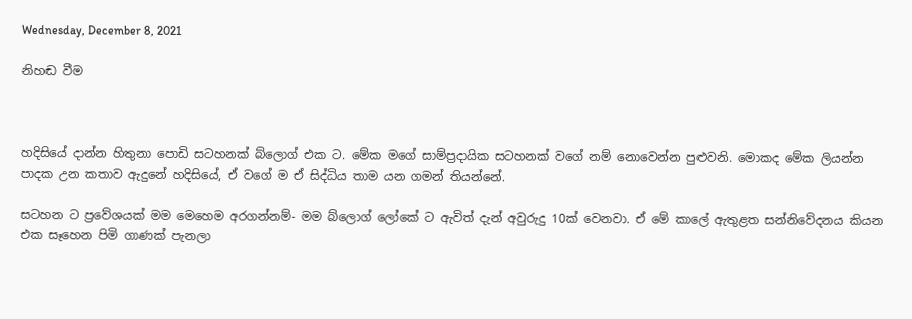Wednesday, December 8, 2021

නිහඬ වීම



හදිසියේ දාන්න හිතුනා පොඩි සටහනක් බ්ලොග් එක ට. මේක මගේ සාම්ප්‍රදායික සටහනක් වගේ නම් නොවෙන්න පුළුවනි. මොකද මේක ලියන්න පාදක උන කතාව ඇදුනේ හදිසියේ, ඒ වගේ ම ඒ සිද්ධිය තාම යන ගමන් තියන්නේ.

සටහන ට ප්‍රවේශයක් මම මෙහෙම අරගන්නම්- මම බ්ලොග් ලෝකේ ට ඇවිත් දැන් අවුරුදු 10ක් වෙනවා. ඒ මේ කාලේ ඇතුළත සන්නිවේදනය කියන එක සෑහෙන පිමි ගාණක් පැනලා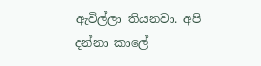ඇවිල්ලා තියනවා. අපි දන්නා කාලේ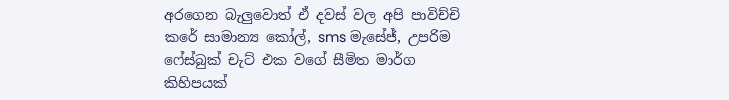අරගෙන බැලුවොත් ඒ දවස් වල අපි පාවිච්චි කරේ සාමාන්‍ය කෝල්, sms මැසේජ්, උපරිම ෆේස්බුක් චැට් එක වගේ සීමිත මාර්ග කිහිපයක්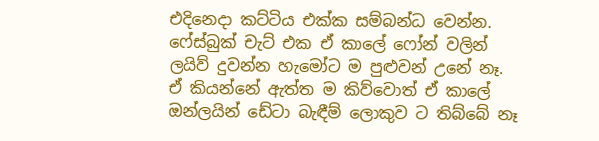එදිනෙදා කට්ටිය එක්ක සම්බන්ධ වෙන්න. ෆේස්බුක් චැට් එක ඒ කාලේ ෆෝන් වලින් ලයිව් දුවන්න හැමෝට ම පුළුවන් උනේ නෑ. ඒ කියන්නේ ඇත්ත ම කිව්වොත් ඒ කාලේ ඔන්ලයින් ඩේටා බැඳීම් ලොකුව ට තිබ්බේ නෑ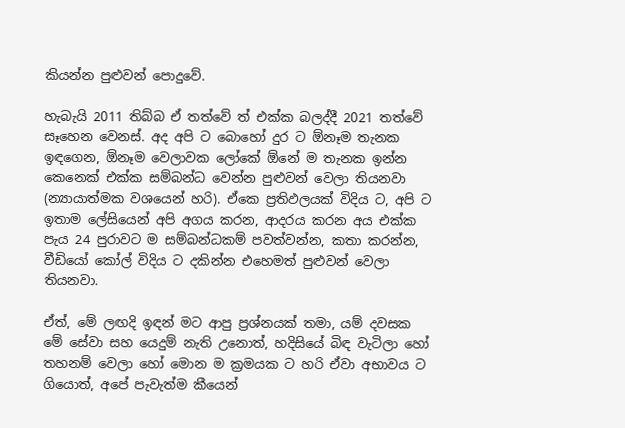කියන්න පුළුවන් පොදුවේ.

හැබැයි 2011 තිබ්බ ඒ තත්වේ ත් එක්ක බලද්දී 2021 තත්වේ සෑහෙන වෙනස්. අද අපි ට බොහෝ දුර ට ඕනෑම තැනක ඉඳගෙන, ඕනෑම වෙලාවක ලෝකේ ඕනේ ම තැනක ඉන්න කෙනෙක් එක්ක සම්බන්ධ වෙන්න පුළුවන් වෙලා තියනවා (න්‍යායාත්මක වශයෙන් හරි). ඒකෙ ප්‍රතිඵලයක් විදිය ට, අපි ට ඉතාම ලේසියෙන් අපි අගය කරන, ආදරය කරන අය එක්ක පැය 24 පුරාවට ම සම්බන්ධකම් පවත්වන්න, කතා කරන්න, වීඩියෝ කෝල් විදිය ට දකින්න එහෙමත් පුළුවන් වෙලා තියනවා.

ඒත්, මේ ලඟදි ඉඳන් මට ආපු ප්‍රශ්නයක් තමා, යම් දවසක මේ සේවා සහ යෙදුම් නැති උනොත්, හදිසියේ බිඳ වැටිලා හෝ තහනම් වෙලා හෝ මොන ම ක්‍රමයක ට හරි ඒවා අභාවය ට ගියොත්, අපේ පැවැත්ම කීයෙන්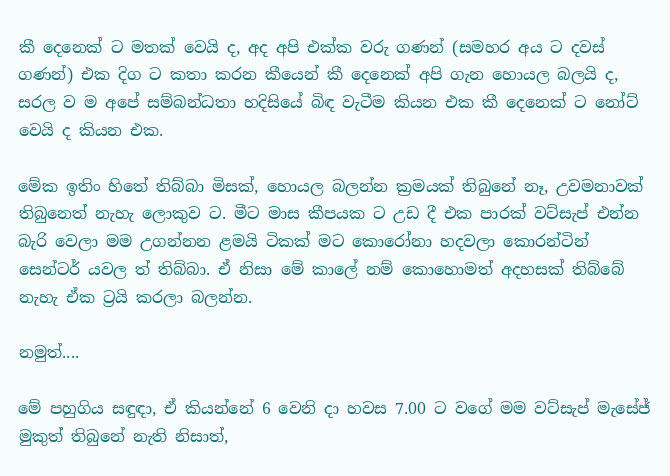කී දෙනෙක් ට මතක් වෙයි ද, අද අපි එක්ක වරු ගණන් (සමහර අය ට දවස් ගණන්) එක දිග ට කතා කරන කීයෙන් කී දෙනෙක් අපි ගැන හොයල බලයි ද, සරල ව ම අපේ සම්බන්ධතා හදිසියේ බිඳ වැටීම කියන එක කී දෙනෙක් ට නෝට් වෙයි ද කියන එක.

මේක ඉතිං හිතේ තිබ්බා මිසක්, හොයල බලන්න ක්‍රමයක් තිබුනේ නෑ, උවමනාවක් තිබුනෙත් නැහැ ලොකුව ට. මීට මාස කීපයක ට උඩ දී එක පාරක් වට්සැප් එන්න බැරි වෙලා මම උගන්නන ළමයි ටිකක් මට කොරෝනා හදවලා කොරන්ටින් සෙන්ටර් යවල ත් තිබ්බා. ඒ නිසා මේ කාලේ නම් කොහොමත් අදහසක් තිබ්බේ නැහැ ඒක ට්‍රයි කරලා බලන්න.

නමුත්....

මේ පහුගිය සඳුඳා, ඒ කියන්නේ 6 වෙනි දා හවස 7.00 ට වගේ මම වට්සැප් මැසේජ් මුකුත් තිබුනේ නැති නිසාත්,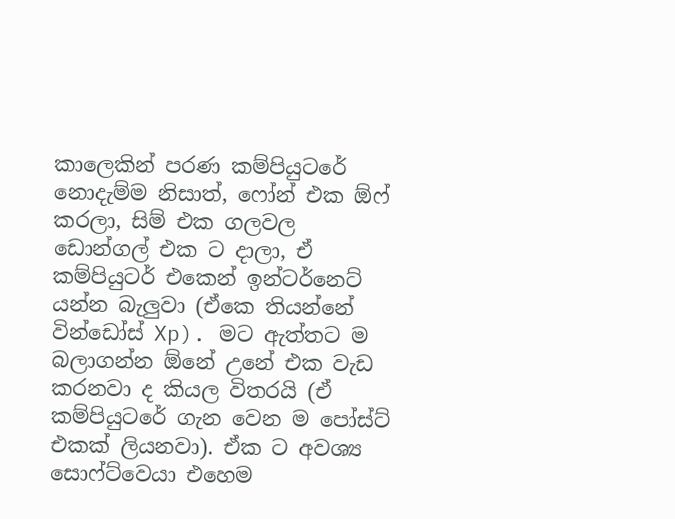කාලෙකින් පරණ කම්පියුටරේ නොදැම්ම නිසාත්, ෆෝන් එක ඕෆ් කරලා, සිම් එක ගලවල ඩොන්ගල් එක ට දාලා, ඒ කම්පියුටර් එකෙන් ඉන්ටර්නෙට් යන්න බැලුවා (ඒකෙ තියන්නේ වින්ඩෝස් Xp). මට ඇත්තට ම බලාගන්න ඕනේ උනේ එක වැඩ කරනවා ද කියල විතරයි (ඒ කම්පියුටරේ ගැන වෙන ම පෝස්ට් එකක් ලියනවා). ඒක ට අවශ්‍ය සොෆ්ට්වෙයා එහෙම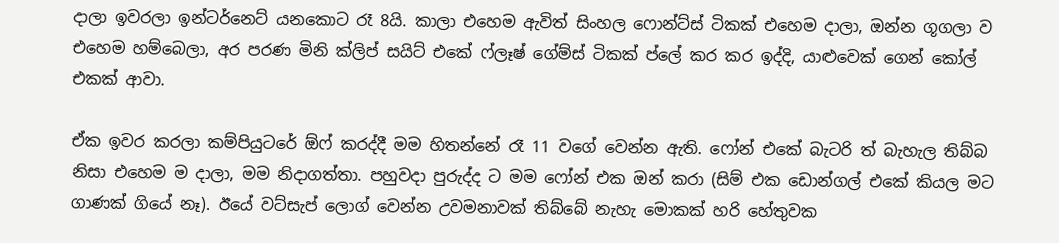දාලා ඉවරලා ඉන්ටර්නෙට් යනකොට රෑ 8යි. කාලා එහෙම ඇවිත් සිංහල ෆොන්ට්ස් ටිකක් එහෙම දාලා, ඔන්න ගූගලා ව එහෙම හම්බෙලා, අර පරණ මිනි ක්ලිප් සයිට් එකේ ෆ්ලෑෂ් ගේම්ස් ටිකක් ප්ලේ කර කර ඉද්දි, යාළුවෙක් ගෙන් කෝල් එකක් ආවා.

ඒක ඉවර කරලා කම්පියුටරේ ඕෆ් කරද්දී මම හිතන්නේ රෑ 11 වගේ වෙන්න ඇති. ෆෝන් එකේ බැටරි ත් බැහැල තිබ්බ නිසා එහෙම ම දාලා, මම නිදාගත්තා. පහුවදා පුරුද්ද ට මම ෆෝන් එක ඔන් කරා (සිම් එක ඩොන්ගල් එකේ කියල මට ගාණක් ගියේ නෑ). ඊයේ වට්සැප් ලොග් වෙන්න උවමනාවක් තිබ්බේ නැහැ මොකක් හරි හේතුවක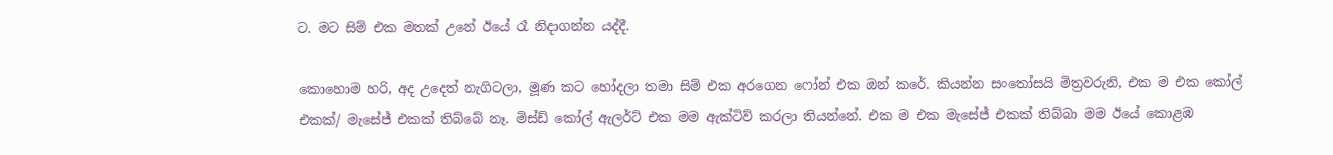ට. මට සිම් එක මතක් උනේ ඊයේ රෑ නිදාගන්න යද්දී.

කොහොම හරි, අද උදෙත් නැගිටලා, මූණ කට හෝදලා තමා සිම් එක අරගෙන ෆෝන් එක ඔන් කරේ. කියන්න සංතෝසයි මිත්‍රවරුනි, එක ම එක කෝල් එකක්/ මැසේජ් එකක් තිබ්බේ නෑ. මිස්ඩ් කෝල් ඇලර්ට් එක මම ඇක්ටිව් කරලා තියන්නේ. එක ම එක මැසේජ් එකක් තිබ්බා මම ඊයේ කොළඹ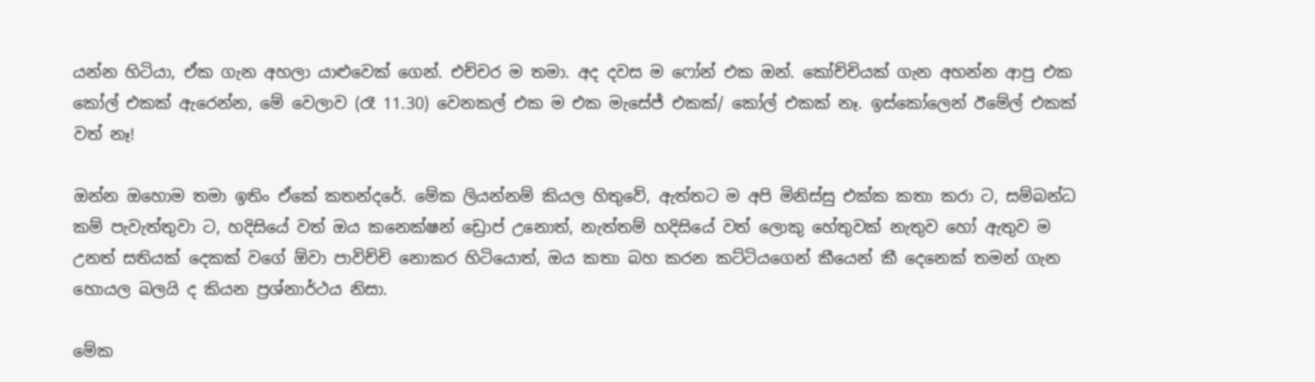යන්න හිටියා, ඒක ගැන අහලා යාළුවෙක් ගෙන්. එච්චර ම තමා. අද දවස ම ෆෝන් එක ඔන්. කෝච්චියක් ගැන අහන්න ආපු එක කෝල් එකක් ඇරෙන්න, මේ වෙලාව (රෑ 11.30) වෙනකල් එක ම එක මැසේජ් එකක්/ කෝල් එකක් නෑ. ඉස්කෝලෙන් ඊමේල් එකක් වත් නෑ!

ඔන්න ඔහොම තමා ඉතිං ඒකේ කතන්දරේ. මේක ලියන්නම් කියල හිතුවේ, ඇත්තට ම අපි මිනිස්සු එක්ක කතා කරා ට, සම්බන්ධ කම් පැවැත්තුවා ට, හදිසියේ වත් ඔය කනෙක්ෂන් ඩ්‍රොප් උනොත්, නැත්තම් හදිසියේ වත් ලොකු හේතුවක් නැතුව හෝ ඇතුව ම උනත් සතියක් දෙකක් වගේ ඕවා පාවිච්චි නොකර හිටියොත්, ඔය කතා බහ කරන කට්ටියගෙන් කීයෙන් කී දෙනෙක් තමන් ගැන හොයල බලයි ද කියන ප්‍රශ්නාර්ථය නිසා.

මේක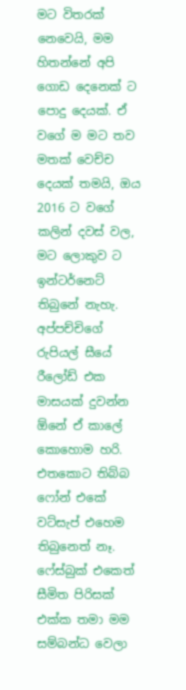මට විතරක් නෙවෙයි, මම හිතන්නේ අපි ගොඩ දෙනෙක් ට පොදු දෙයක්. ඒ වගේ ම මට තව මතක් වෙච්ච දෙයක් තමයි, ඔය 2016 ට වගේ කලින් දවස් වල, මට ලොකුව ට ඉන්ටර්නෙට් තිබුනේ නැහැ. අප්පච්චිගේ රුපියල් සීයේ රීලෝඩ් එක මාසයක් දුවන්න ඕනේ ඒ කාලේ කොහොම හරි. එතකොට තිබ්බ ෆෝන් එකේ වට්සැප් එහෙම තිබුනෙත් නෑ. ෆේස්බුක් එකෙත් සීමිත පිරිසක් එක්ක තමා මම සම්බන්ධ වෙලා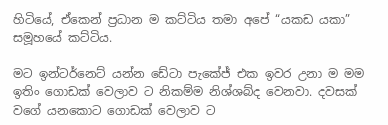හිටියේ, ඒකෙන් ප්‍රධාන ම කට්ටිය තමා අපේ “යකඩ යකා” සමූහයේ කට්ටිය.

මට ඉන්ටර්නෙට් යන්න ඩේටා පැකේජ් එක ඉවර උනා ම මම ඉතිං ගොඩක් වෙලාව ට නිකම්ම නිශ්ශබ්ද වෙනවා. දවසක් වගේ යනකොට ගොඩක් වෙලාව ට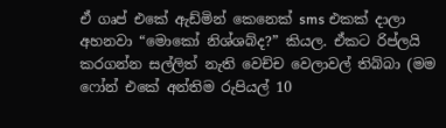ඒ ගෘප් එකේ ඇඩ්මින් කෙනෙක් sms එකක් දාලා අහනවා “මොකෝ නිශ්ශබ්ද?” කියල. ඒකට රිප්ලයි කරගන්න සල්ලිත් නැති වෙච්ච වෙලාවල් තිබ්බා (මම ෆෝන් එකේ අන්තිම රුපියල් 10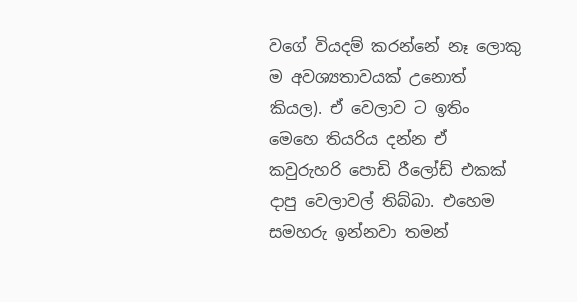වගේ වියදම් කරන්නේ නෑ ලොකු ම අවශ්‍යතාවයක් උනොත් කියල). ඒ වෙලාව ට ඉතිං මෙහෙ තියරිය දන්න ඒ කවුරුහරි පොඩි රීලෝඩ් එකක් දාපු වෙලාවල් තිබ්බා. එහෙම සමහරු ඉන්නවා තමන්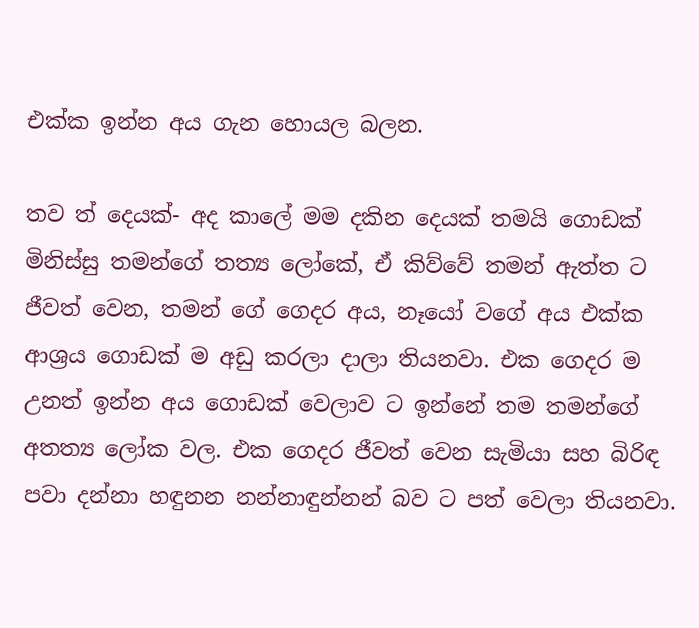එක්ක ඉන්න අය ගැන හොයල බලන.

තව ත් දෙයක්- අද කාලේ මම දකින දෙයක් තමයි ගොඩක් මිනිස්සු තමන්ගේ තත්‍ය ලෝකේ, ඒ කිව්වේ තමන් ඇත්ත ට ජීවත් වෙන, තමන් ගේ ගෙදර අය, නෑයෝ වගේ අය එක්ක ආශ්‍රය ගොඩක් ම අඩු කරලා දාලා තියනවා. එක ගෙදර ම උනත් ඉන්න අය ගොඩක් වෙලාව ට ඉන්නේ තම තමන්ගේ අතත්‍ය ලෝක වල. එක ගෙදර ජීවත් වෙන සැමියා සහ බිරිඳ පවා දන්නා හඳුනන නන්නාඳුන්නන් බව ට පත් වෙලා තියනවා.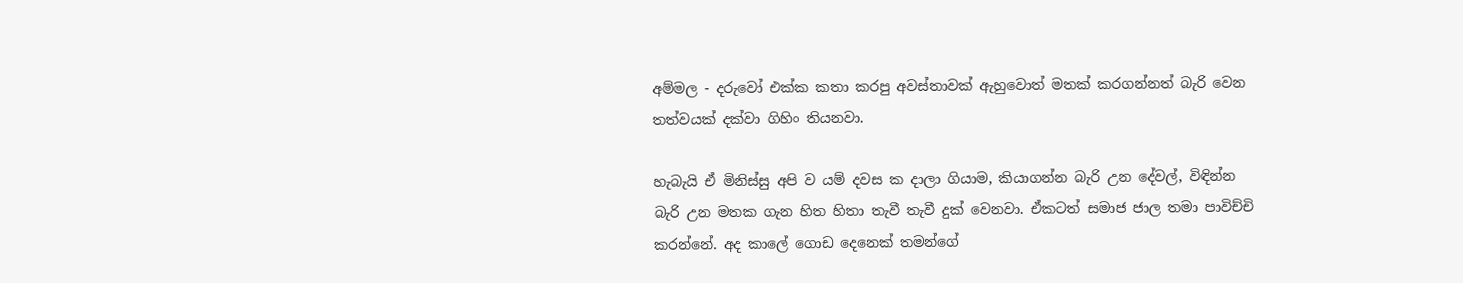අම්මල - දරුවෝ එක්ක කතා කරපු අවස්තාවක් ඇහුවොත් මතක් කරගන්නත් බැරි වෙන තත්වයක් දක්වා ගිහිං තියනවා.

හැබැයි ඒ මිනිස්සු අපි ව යම් දවස ක දාලා ගියාම, කියාගන්න බැරි උන දේවල්, විඳින්න බැරි උන මතක ගැන හිත හිතා තැවී තැවී දුක් වෙනවා. ඒකටත් සමාජ ජාල තමා පාවිච්චි කරන්නේ. අද කාලේ ගොඩ දෙනෙක් තමන්ගේ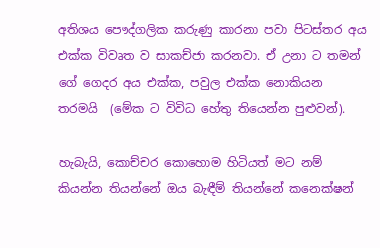අතිශය පෞද්ගලික කරුණු කාරනා පවා පිටස්තර අය එක්ක විවෘත ව සාකච්ජා කරනවා. ඒ උනා ට තමන් ගේ ගෙදර අය එක්ක, පවුල එක්ක නොකියන තරමයි  (මේක ට විවිධ හේතු තියෙන්න පුළුවන්).

හැබැයි, කොච්චර කොහොම හිටියත් මට නම් කියන්න තියන්නේ ඔය බැඳීම් තියන්නේ කනෙක්ෂන්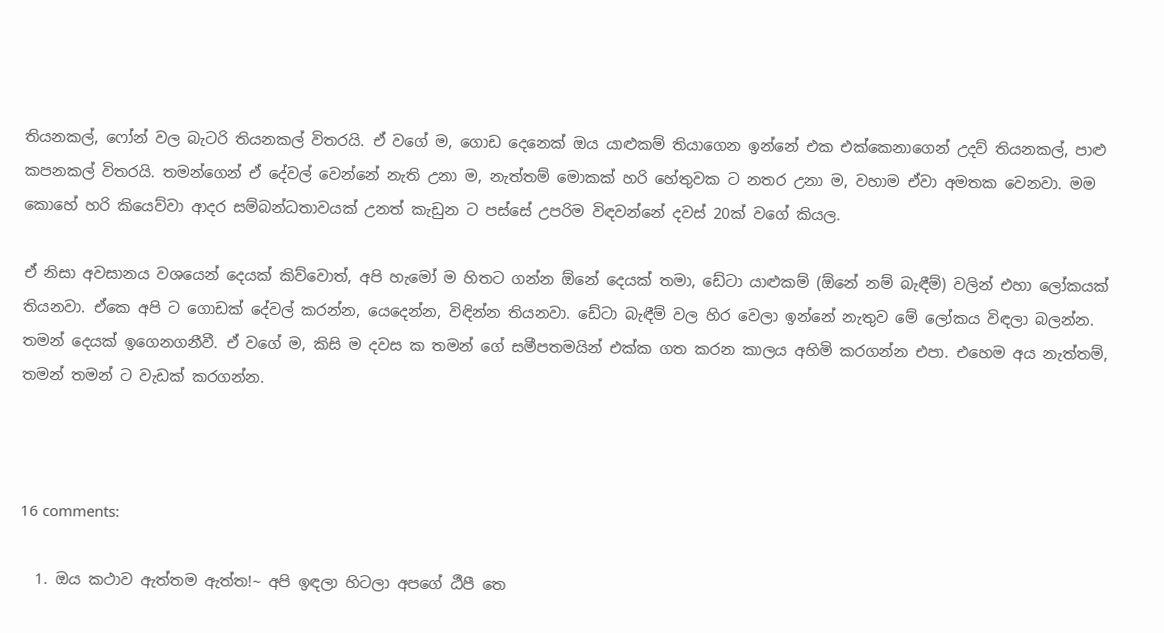තියනකල්, ෆෝන් වල බැටරි තියනකල් විතරයි. ඒ වගේ ම, ගොඩ දෙනෙක් ඔය යාළුකම් තියාගෙන ඉන්නේ එක එක්කෙනාගෙන් උදව් තියනකල්, පාළු කපනකල් විතරයි. තමන්ගෙන් ඒ දේවල් වෙන්නේ නැති උනා ම, නැත්තම් මොකක් හරි හේතුවක ට නතර උනා ම, වහාම ඒවා අමතක වෙනවා. මම කොහේ හරි කියෙව්වා ආදර සම්බන්ධතාවයක් උනත් කැඩුන ට පස්සේ උපරිම විඳවන්නේ දවස් 20ක් වගේ කියල.

ඒ නිසා අවසානය වශයෙන් දෙයක් කිව්වොත්, අපි හැමෝ ම හිතට ගන්න ඕනේ දෙයක් තමා, ඩේටා යාළුකම් (ඕනේ නම් බැඳීම්) වලින් එහා ලෝකයක් තියනවා. ඒකෙ අපි ට ගොඩක් දේවල් කරන්න, යෙදෙන්න, විඳින්න තියනවා. ඩේටා බැඳීම් වල හිර වෙලා ඉන්නේ නැතුව මේ ලෝකය විඳලා බලන්න. තමන් දෙයක් ඉගෙනගනීවී. ඒ වගේ ම, කිසි ම දවස ක තමන් ගේ සමීපතමයින් එක්ක ගත කරන කාලය අහිමි කරගන්න එපා. එහෙම අය නැත්තම්, තමන් තමන් ට වැඩක් කරගන්න.



16 comments:

  1. ඔය කථාව ඇත්තම ඇත්ත!~ අපි ඉඳලා හිටලා අපගේ ඨීපී තෙ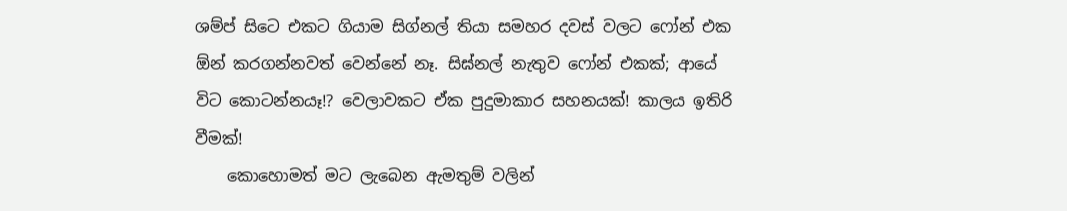ශම්ප් සිටෙ එකට ගියාම සිග්නල් තියා සමහර දවස් වලට ෆෝන් එක ඕන් කරගන්නවත් වෙන්නේ නෑ. සිඝ්නල් නැතුව ෆෝන් එකක්; ආයේ විට කොටන්නයෑ!? වෙලාවකට ඒක පුදුමාකාර සහනයක්! කාලය ඉතිරි වීමක්!
    කොහොමත් මට ලැබෙන ඇමතුම් වලින්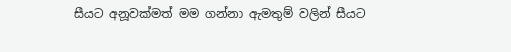සීයට අනූවක්මත් මම ගන්නා ඇමතුම් වලින් සීයට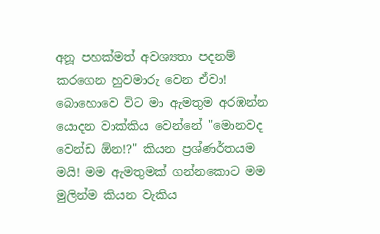අනූ පහක්මත් අවශ්‍යතා පදනම් කරගෙන හුවමාරු වෙන ඒවා! බොහොවෙ විට මා ඇමතුම අරඹන්න යොදන වාක්කිය වෙන්නේ "මොනවද වෙන්ඩ ඕන!?" කියන ප්‍රශ්ණර්තයම මයි! මම ඇමතුමක් ගන්නකොට මම මුලින්ම කියන වැකිය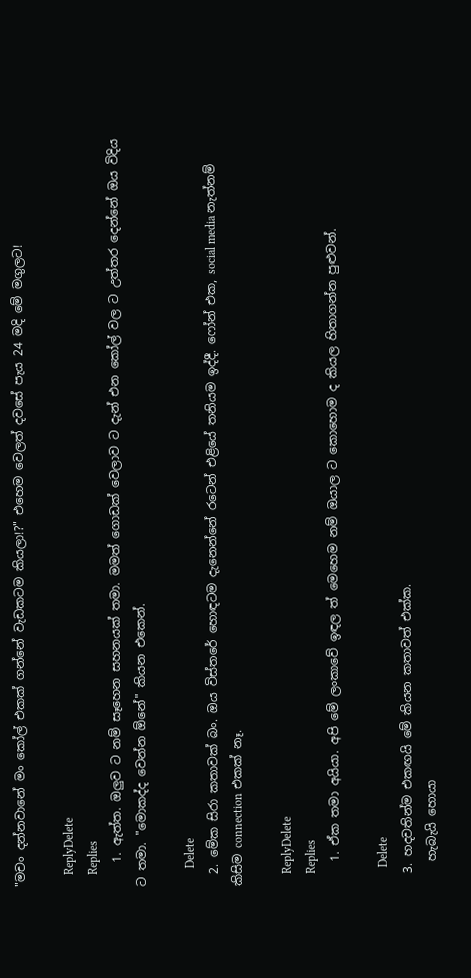"මචං දන්නවානේ මං කෝල් එකක් ගන්නේ වැඩකටම කියලා!?" එහෙම වෙලත් දවසේ පැය 24 මදි මේ මගුලට!

    ReplyDelete
    Replies
    1. ඇත්ත. ඔලුව ට නම් සෑහෙන සහනයක් තමා. මමත් ගොඩක් වෙලාව ට දැන් එන කෝල් වල ට උත්තර දෙන්නේ ඔය විදිය ට තමා. "මොකද්ද වෙන්න ඕනේ" කියන එකෙන්.

      Delete
  2. මේක සිරා කතාවක් බං. ඔය විස්තරේ හොඳටම දැනෙන්නේ රටෙන් එළියේ තනියම ඉද්දී. ෆෝන් එක, social media නැත්නම් කිසිම connection එකක් නෑ.

    ReplyDelete
    Replies
    1. ඒක තමා අයියා. අපි මේ ලංකාවේ ඉඳල ත් මෙහෙම නම් ඔයාල ට කොහොම ද කියල හිතාගන්න පුළුවන්.

      Delete
  3. හදවතින්ම එකඟයි මේ කියන කතාවත් එක්ක.
    හැබැයි හොයා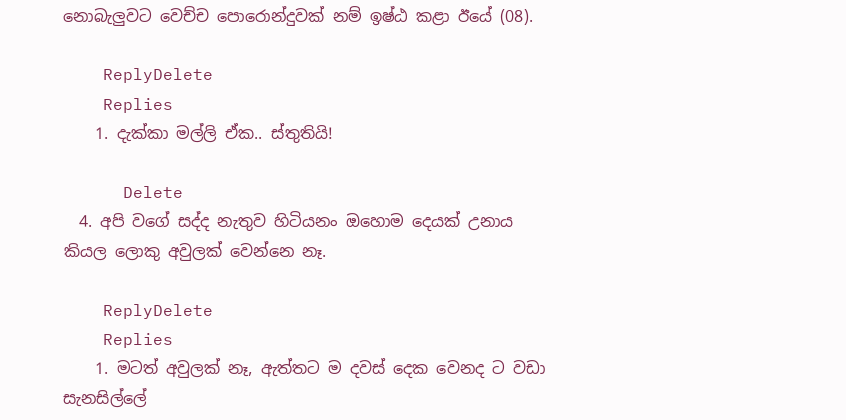නොබැලුවට වෙච්ච පොරොන්දුවක් නම් ඉෂ්ඨ කළා ඊයේ (08).

    ReplyDelete
    Replies
    1. දැක්කා මල්ලි ඒක.. ස්තුතියි!

      Delete
  4. අපි වගේ සද්ද නැතුව හිටියනං ඔහොම දෙයක් උනාය කියල ලොකු අවුලක් වෙන්නෙ නෑ.

    ReplyDelete
    Replies
    1. මටත් අවුලක් නෑ, ඇත්තට ම දවස් දෙක වෙනද ට වඩා සැනසිල්ලේ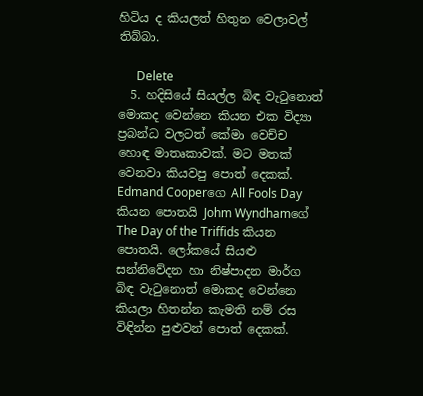හිටිය ද කියලත් හිතුන වෙලාවල් තිබ්බා.

      Delete
  5. හදිසියේ සියල්ල බිඳ වැටුනොත් මොකද වෙන්නෙ කියන එක විද්‍යා ප්‍රබන්ධ වලටත් කේමා වෙච්ච හොඳ මාතෘකාවක්. මට මතක් වෙනවා කියවපු පොත් දෙකක්. Edmand Cooperගෙ All Fools Day කියන පොතයි Johm Wyndhamගේ The Day of the Triffids කියන පොතයි. ලෝකයේ සියළු සන්නිවේදන හා නිෂ්පාදන මාර්ග බිඳ වැටුනොත් මොකද වෙන්නෙ කියලා හිතන්න කැමති නම් රස විඳින්න පුළුවන් පොත් දෙකක්.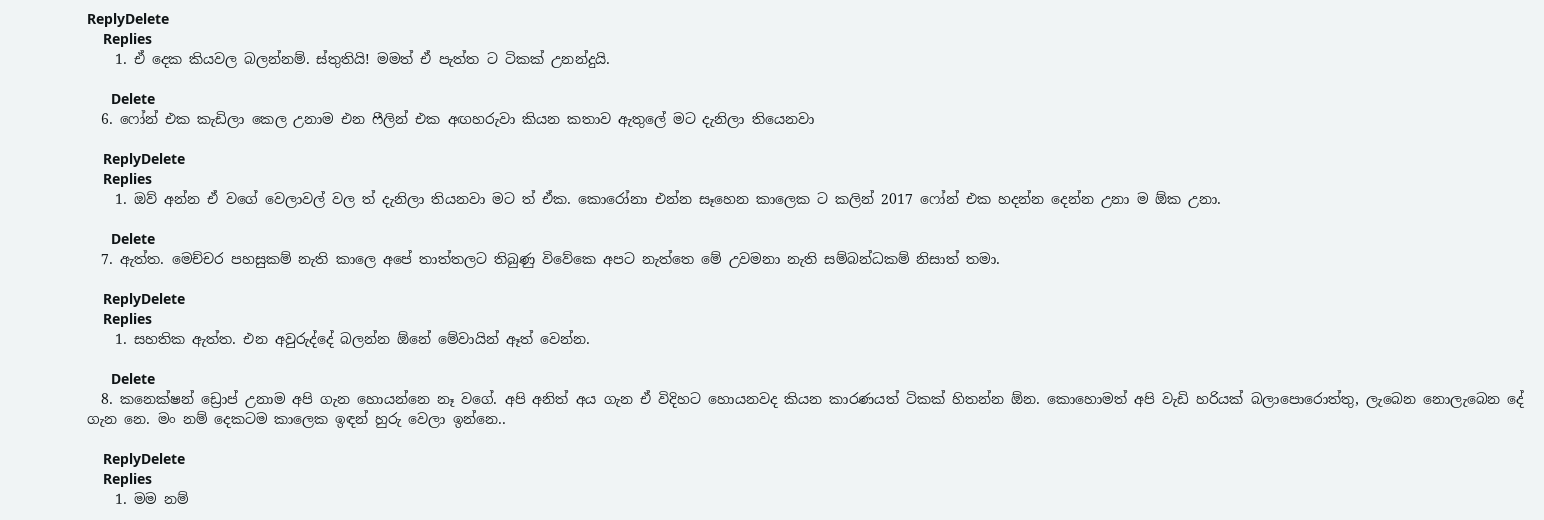ReplyDelete
    Replies
    1. ඒ දෙක කියවල බලන්නම්. ස්තුතියි! මමත් ඒ පැත්ත ට ටිකක් උනන්දුයි.

      Delete
  6. ෆෝන් එක කැඩිලා කෙල උනාම එන ෆීලින් එක අඟහරුවා කියන කතාව ඇතුලේ මට දැනිලා තියෙනවා

    ReplyDelete
    Replies
    1. ඔව් අන්න ඒ වගේ වෙලාවල් වල ත් දැනිලා තියනවා මට ත් ඒක. කොරෝනා එන්න සෑහෙන කාලෙක ට කලින් 2017 ෆෝන් එක හදන්න දෙන්න උනා ම ඕක උනා.

      Delete
  7. ඇත්ත. මෙච්චර පහසුකම් නැති කාලෙ අපේ තාත්තලට තිබුණු විවේකෙ අපට නැත්තෙ මේ උවමනා නැති සම්බන්ධකම් නිසාත් තමා.

    ReplyDelete
    Replies
    1. සහතික ඇත්ත. එන අවුරුද්දේ බලන්න ඕනේ මේවායින් ඈත් වෙන්න.

      Delete
  8. කනෙක්ෂන් ඩ්‍රොප් උනාම අපි ගැන හොයන්නෙ නෑ වගේ. අපි අනිත් අය ගැන ඒ විදිහට හොයනවද කියන කාරණයත් ටිකක් හිතන්න ඕන. කොහොමත් අපි වැඩි හරියක් බලාපොරොත්තු, ලැබෙන නොලැබෙන දේ ගැන නෙ. මං නම් දෙකටම කාලෙක ඉඳන් හුරු වෙලා ඉන්නෙ..

    ReplyDelete
    Replies
    1. මම නම්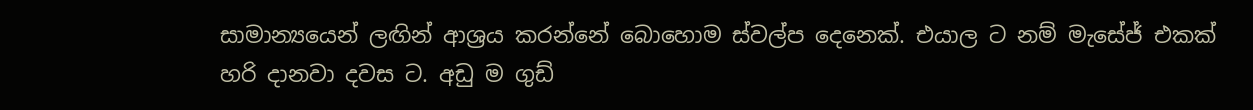සාමාන්‍යයෙන් ලඟින් ආශ්‍රය කරන්නේ බොහොම ස්වල්ප දෙනෙක්. එයාල ට නම් මැසේජ් එකක් හරි දානවා දවස ට. අඩු ම ගුඩ්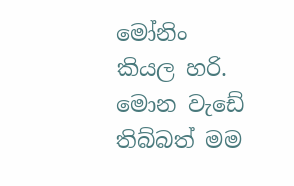මෝනිං කියල හරි. මොන වැඩේ තිබ්බත් මම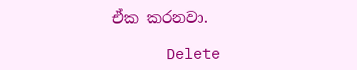ඒක කරනවා.

      Delete